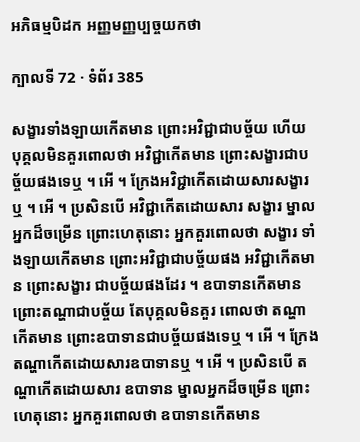អភិធម្មបិដក អញ្ញមញ្ញប្បច្ចយកថា

ក្បាលទី 72 · ទំព័រ 385

សង្ខារទាំងឡាយកើតមាន ព្រោះអវិជ្ជាជាបច្ច័យ ហើយ បុគ្គលមិនគួរពោលថា អវិជ្ជាកើតមាន ព្រោះសង្ខារជាបច្ច័យផងទេឬ ។ អើ ។ ក្រែងអវិជ្ជាកើតដោយសារសង្ខារឬ ។ អើ ។ ប្រសិនបើ អវិជ្ជាកើតដោយសារ សង្ខារ ម្នាលអ្នកដ៏ចម្រើន ព្រោះហេតុនោះ អ្នកគួរពោលថា សង្ខារ ទាំងឡាយកើតមាន ព្រោះអវិជ្ជាជាបច្ច័យផង អវិជ្ជាកើតមាន ព្រោះសង្ខារ ជាបច្ច័យផងដែរ ។ ឧបាទានកើតមាន ព្រោះតណ្ហាជាបច្ច័យ តែបុគ្គលមិនគួរ ពោលថា តណ្ហាកើតមាន ព្រោះឧបាទានជាបច្ច័យផងទេឬ ។ អើ ។ ក្រែង តណ្ហាកើតដោយសារឧបាទានឬ ។ អើ ។ ប្រសិនបើ តណ្ហាកើតដោយសារ ឧបាទាន ម្នាលអ្នកដ៏ចម្រើន ព្រោះហេតុនោះ អ្នកគួរពោលថា ឧបាទានកើតមាន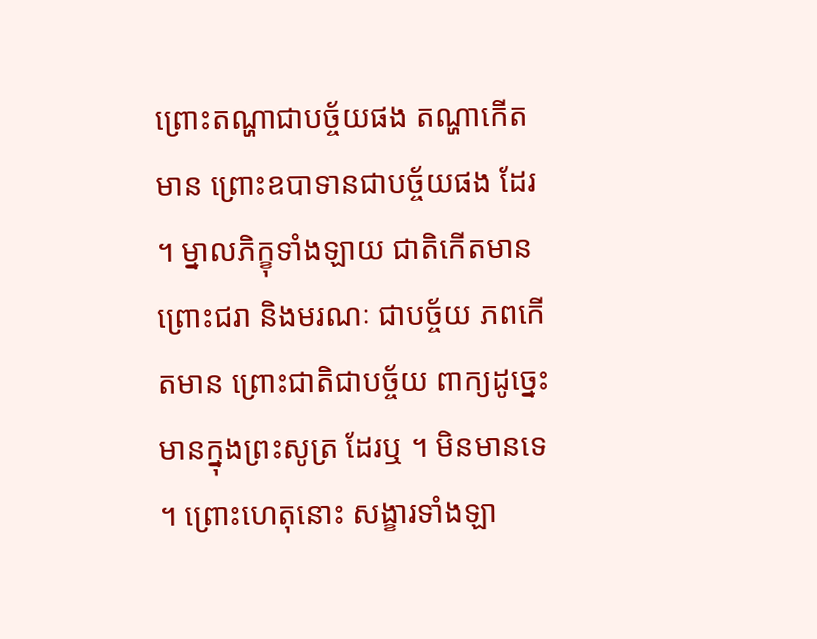ព្រោះតណ្ហាជាបច្ច័យផង តណ្ហាកើតមាន ព្រោះឧបាទានជាបច្ច័យផង ដែរ ។ ម្នាលភិក្ខុទាំងឡាយ ជាតិកើតមាន ព្រោះជរា និងមរណៈ ជាបច្ច័យ ភពកើតមាន ព្រោះជាតិជាបច្ច័យ ពាក្យដូច្នេះ មានក្នុងព្រះសូត្រ ដែរឬ ។ មិនមានទេ ។ ព្រោះហេតុនោះ សង្ខារទាំងឡា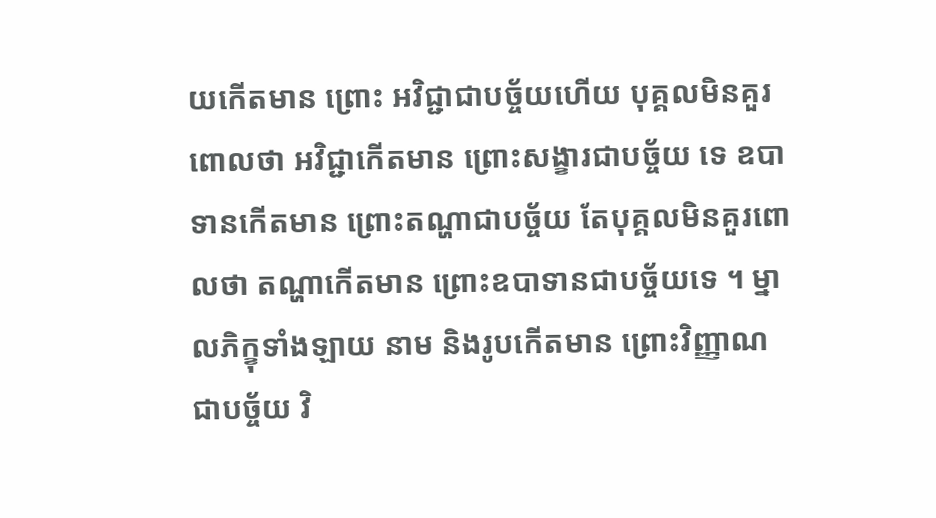យកើតមាន ព្រោះ អវិជ្ជាជាបច្ច័យហើយ បុគ្គលមិនគួរពោលថា អវិជ្ជាកើតមាន ព្រោះសង្ខារជាបច្ច័យ ទេ ឧបាទានកើតមាន ព្រោះតណ្ហាជាបច្ច័យ តែបុគ្គលមិនគួរពោលថា តណ្ហាកើតមាន ព្រោះឧបាទានជាបច្ច័យទេ ។ ម្នាលភិក្ខុទាំងឡាយ នាម និងរូបកើតមាន ព្រោះវិញ្ញាណ ជាបច្ច័យ វិ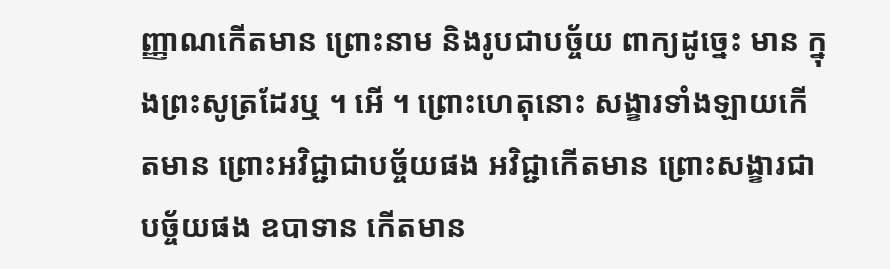ញ្ញាណកើតមាន ព្រោះនាម និងរូបជាបច្ច័យ ពាក្យដូច្នេះ មាន ក្នុងព្រះសូត្រដែរឬ ។ អើ ។ ព្រោះហេតុនោះ សង្ខារទាំងឡាយកើតមាន ព្រោះអវិជ្ជាជាបច្ច័យផង អវិជ្ជាកើតមាន ព្រោះសង្ខារជាបច្ច័យផង ឧបាទាន កើតមាន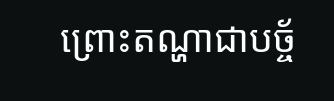ព្រោះតណ្ហាជាបច្ច័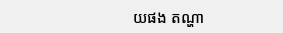យផង តណ្ហា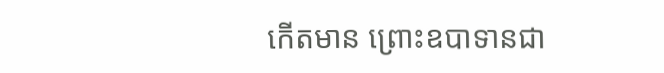កើតមាន ព្រោះឧបាទានជា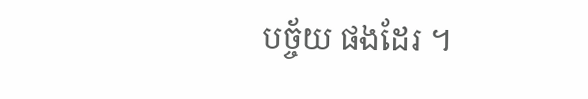បច្ច័យ ផងដែរ ។